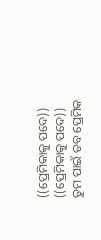((ପ୍ରେମିକାକୁ ପଦେ))
((ପ୍ରେମିକାକୁ ପଦେ))
ତୁମ ପାଇଁ ତବ ପ୍ରେମିକ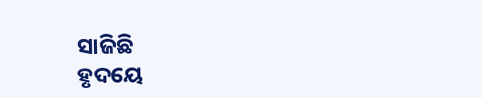ସାଜିଛି
ହୃଦୟେ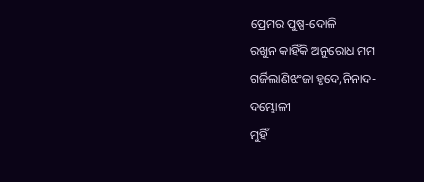ପ୍ରେମର ପୁଷ୍ପ-ଦୋଳି
ରଖୁନ କାହିଁକି ଅନୁରୋଧ ମମ
ଗର୍ଜିଲାଣିଝଂଜା ହୃଦେ,ନିନାଦ-
ଦମ୍ଭୋଳୀ
ମୁହିଁ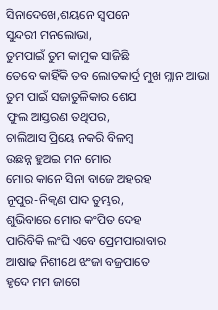ସିନାଦେଖେ,ଶୟନେ ସ୍ବପନେ
ସୁନ୍ଦରୀ ମନଲୋଭା,
ତୁମପାଇଁ ତୁମ କାମୁକ ସାଜିଛି
ତେବେ କାହିଁକି ତବ ଲୋତକାର୍ଦ୍ର ମୁଖ ମ୍ଳାନ ଆଭା
ତୁମ ପାଇଁ ସଜାତୁଳିକାର ଶେଯ
ଫୁଲ ଆସ୍ତରଣ ତଥିପର,
ଚାଲିଆସ ପ୍ରିୟେ ନକରି ବିଳମ୍ବ
ଉଛନ୍ନ ହୁଅଇ ମନ ମୋର
ମୋର କାନେ ସିନା ବାଜେ ଅହରହ
ନୂପୁର-ନିକ୍ବଣ ପାଦ ତୁମ୍ଭର,
ଶୁଭିବାରେ ମୋର କଂପିତ ଦେହ
ପାରିବିକି ଲଂଘି ଏବେ ପ୍ରେମପାରାବାର
ଆଷାଢ ନିଶୀଥେ ଝଂଜା ବଜ୍ରପାତେ
ହୃଦେ ମମ ଜାଗେ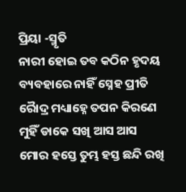ପ୍ରିୟା -ସ୍ମୃତି
ନାରୀ ହୋଇ ତବ କଠିନ ହୃଦୟ
ବ୍ୟବହାରେ ନାହିଁ ସ୍ନେହ ପ୍ରୀତି
ରୈାଦ୍ର ମଧ୍ୟାହ୍ନେ ତପନ କିରଣେ
ମୁହିଁ ଡାକେ ସଖି ଆସ ଆସ
ମୋର ହସ୍ତେ ତୁମ୍ଭ ହସ୍ତ ଛନ୍ଦି ରଖି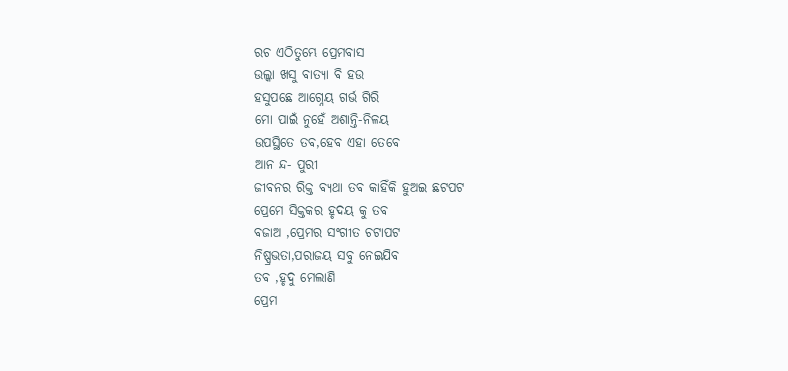ରଚ ଏଠିତୁମ୍ଭେ ପ୍ରେମବାସ
ଉଲ୍କା ଖସୁ ବାତ୍ୟା ବି ହଉ
ହସୁପଛେ ଆଗ୍ନେୟ ଗର୍ଭ ଗିରି
ମୋ ପାଇଁ ନୁହେଁ ଅଶାନ୍ତି-ନିଳୟ
ଉପସ୍ଥିତେ ତବ,ହେବ ଏହା ତେବେ
ଆନ ନ୍ଦ- ପୁରୀ
ଜୀବନର ରିକ୍ତ ବ୍ୟଥା ତବ କାହିଁକି ହୁଅଇ ଛଟପଟ
ପ୍ରେମେ ସିକ୍ତକର ହୃଦୟ କୁ ତବ
ବଜାଅ ,ପ୍ରେମର ସଂଗୀତ ଚଟାପଟ
ନିଷ୍ପ୍ରଭତା,ପରାଜୟ ସବୁ ନେଇଯିବ
ତବ ,ହୃଦୁ ମେଲାଣି
ପ୍ରେମ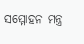ସମ୍ମୋହନ ମନ୍ତ୍ର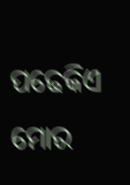ପଢେକିଏ
ମୋର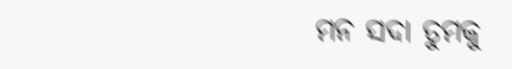ମନ ସଦା ତୁମକୁ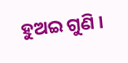ହୁଅଇ ଗୁଣି ।